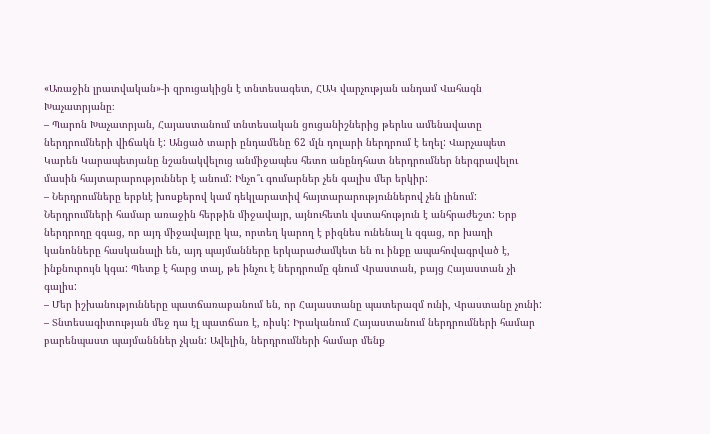«Առաջին լրատվական»-ի զրուցակիցն է տնտեսագետ, ՀԱԿ վարչության անդամ Վահագն Խաչատրյանը։
– Պարոն Խաչատրյան, Հայաստանում տնտեսական ցուցանիշներից թերևս ամենավատը ներդրումների վիճակն է: Անցած տարի ընդամենը 62 մլն դոլարի ներդրում է եղել: Վարչապետ Կարեն Կարապետյանը նշանակվելուց անմիջապես հետո անընդհատ ներդրումներ ներգրավելու մասին հայտարարություններ է անում: Ինչո՞ւ գումարներ չեն գալիս մեր երկիր:
– Ներդրումները երբևէ խոսքերով կամ դեկլարատիվ հայտարարություններով չեն լինում: Ներդրումների համար առաջին հերթին միջավայր, այնուհետև վստահություն է անհրաժեշտ: Երբ ներդրողը զգաց, որ այդ միջավայրը կա, որտեղ կարող է բիզնես ունենալ և զգաց, որ խաղի կանոնները հասկանալի են, այդ պայմանները երկարաժամկետ են ու ինքը ապահովագրված է, ինքնուրույն կգա: Պետք է հարց տալ, թե ինչու է ներդրումը գնում Վրաստան, բայց Հայաստան չի գալիս:
– Մեր իշխանությունները պատճառաբանում են, որ Հայաստանը պատերազմ ունի, Վրաստանը չունի:
– Տնտեսագիտության մեջ դա էլ պատճառ է, ռիսկ: Իրականում Հայաստանում ներդրումների համար բարենպաստ պայմանններ չկան: Ավելին, ներդրումների համար մենք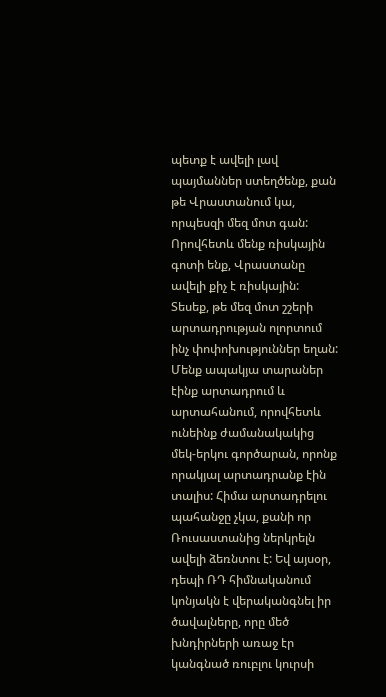պետք է ավելի լավ պայմաններ ստեղծենք, քան թե Վրաստանում կա, որպեսզի մեզ մոտ գան: Որովհետև մենք ռիսկային գոտի ենք, Վրաստանը ավելի քիչ է ռիսկային: Տեսեք, թե մեզ մոտ շշերի արտադրության ոլորտում ինչ փոփոխություններ եղան: Մենք ապակյա տարաներ էինք արտադրում և արտահանում, որովհետև ունեինք ժամանակակից մեկ-երկու գործարան, որոնք որակյալ արտադրանք էին տալիս: Հիմա արտադրելու պահանջը չկա, քանի որ Ռուսաստանից ներկրելն ավելի ձեռնտու է: Եվ այսօր, դեպի ՌԴ հիմնականում կոնյակն է վերականգնել իր ծավալները, որը մեծ խնդիրների առաջ էր կանգնած ռուբլու կուրսի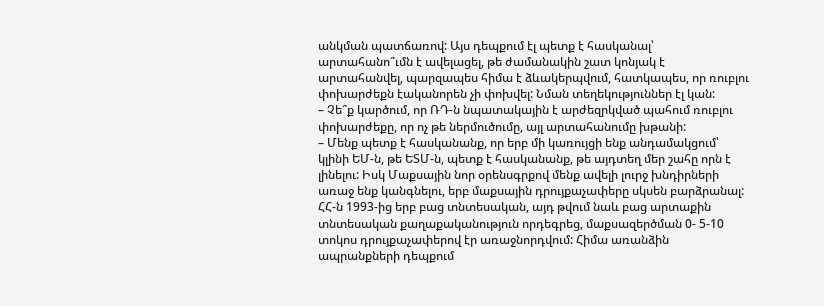անկման պատճառով: Այս դեպքում էլ պետք է հասկանալ՝ արտահանո՞ւմն է ավելացել, թե ժամանակին շատ կոնյակ է արտահանվել, պարզապես հիմա է ձևակերպվում, հատկապես, որ ռուբլու փոխարժեքն էականորեն չի փոխվել: Նման տեղեկություններ էլ կան:
– Չե՞ք կարծում, որ ՌԴ-ն նպատակային է արժեզրկված պահում ռուբլու փոխարժեքը, որ ոչ թե ներմուծումը, այլ արտահանումը խթանի:
– Մենք պետք է հասկանանք, որ երբ մի կառույցի ենք անդամակցում՝ կլինի ԵՄ-ն, թե ԵՏՄ-ն, պետք է հասկանանք, թե այդտեղ մեր շահը որն է լինելու: Իսկ Մաքսային նոր օրենսգրքով մենք ավելի լուրջ խնդիրների առաջ ենք կանգնելու, երբ մաքսային դրույքաչափերը սկսեն բարձրանալ: ՀՀ-ն 1993-ից երբ բաց տնտեսական, այդ թվում նաև բաց արտաքին տնտեսական քաղաքականություն որդեգրեց, մաքսազերծման 0- 5-10 տոկոս դրույքաչափերով էր առաջնորդվում: Հիմա առանձին ապրանքների դեպքում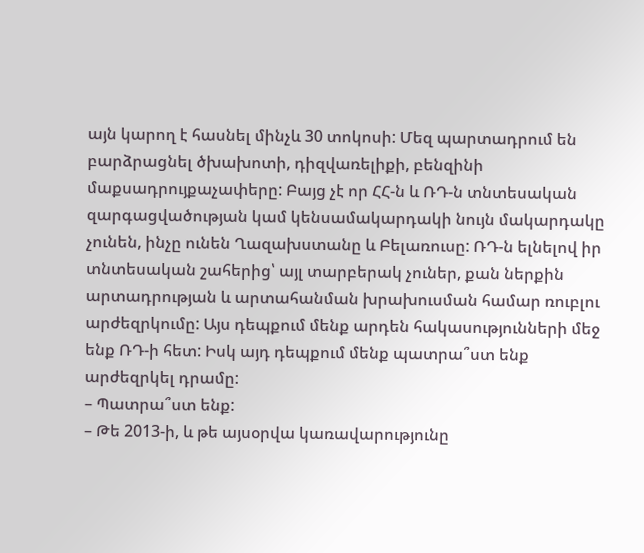այն կարող է հասնել մինչև 30 տոկոսի: Մեզ պարտադրում են բարձրացնել ծխախոտի, դիզվառելիքի, բենզինի մաքսադրույքաչափերը: Բայց չէ որ ՀՀ-ն և ՌԴ-ն տնտեսական զարգացվածության կամ կենսամակարդակի նույն մակարդակը չունեն, ինչը ունեն Ղազախստանը և Բելառուսը: ՌԴ-ն ելնելով իր տնտեսական շահերից՝ այլ տարբերակ չուներ, քան ներքին արտադրության և արտահանման խրախուսման համար ռուբլու արժեզրկումը: Այս դեպքում մենք արդեն հակասությունների մեջ ենք ՌԴ-ի հետ: Իսկ այդ դեպքում մենք պատրա՞ստ ենք արժեզրկել դրամը:
– Պատրա՞ստ ենք:
– Թե 2013-ի, և թե այսօրվա կառավարությունը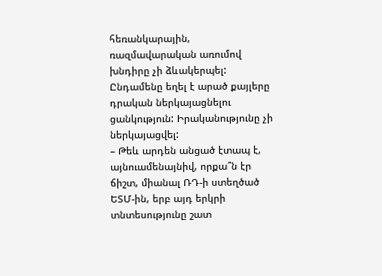հեռանկարային, ռազմավարական առումով խնդիրը չի ձևակերպել: Ընդամենը եղել է արած քայլերը դրական ներկայացնելու ցանկություն: Իրականությունը չի ներկայացվել:
– Թեև արդեն անցած էտապ է, այնուամենայնիվ, որքա՞ն էր ճիշտ, միանալ ՌԴ-ի ստեղծած ԵՏՄ-ին, երբ այդ երկրի տնտեսությունը շատ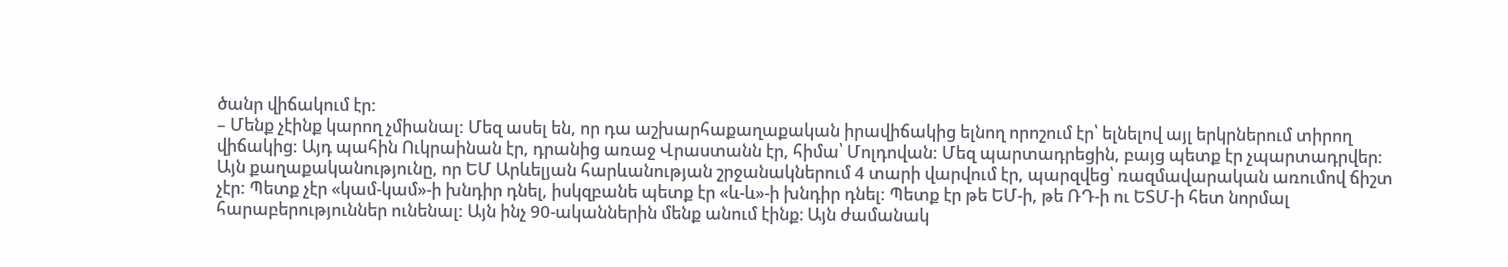ծանր վիճակում էր:
– Մենք չէինք կարող չմիանալ: Մեզ ասել են, որ դա աշխարհաքաղաքական իրավիճակից ելնող որոշում էր՝ ելնելով այլ երկրներում տիրող վիճակից: Այդ պահին Ուկրաինան էր, դրանից առաջ Վրաստանն էր, հիմա՝ Մոլդովան: Մեզ պարտադրեցին, բայց պետք էր չպարտադրվեր: Այն քաղաքականությունը, որ ԵՄ Արևելյան հարևանության շրջանակներում 4 տարի վարվում էր, պարզվեց՝ ռազմավարական առումով ճիշտ չէր: Պետք չէր «կամ-կամ»-ի խնդիր դնել, իսկզբանե պետք էր «և-և»-ի խնդիր դնել: Պետք էր թե ԵՄ-ի, թե ՌԴ-ի ու ԵՏՄ-ի հետ նորմալ հարաբերություններ ունենալ: Այն ինչ 90-ականներին մենք անում էինք։ Այն ժամանակ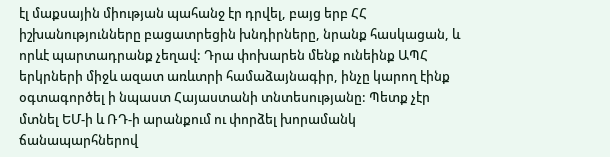էլ մաքսային միության պահանջ էր դրվել, բայց երբ ՀՀ իշխանությունները բացատրեցին խնդիրները, նրանք հասկացան, և որևէ պարտադրանք չեղավ: Դրա փոխարեն մենք ունեինք ԱՊՀ երկրների միջև ազատ առևտրի համաձայնագիր, ինչը կարող էինք օգտագործել ի նպաստ Հայաստանի տնտեսությանը: Պետք չէր մտնել ԵՄ-ի և ՌԴ-ի արանքում ու փորձել խորամանկ ճանապարհներով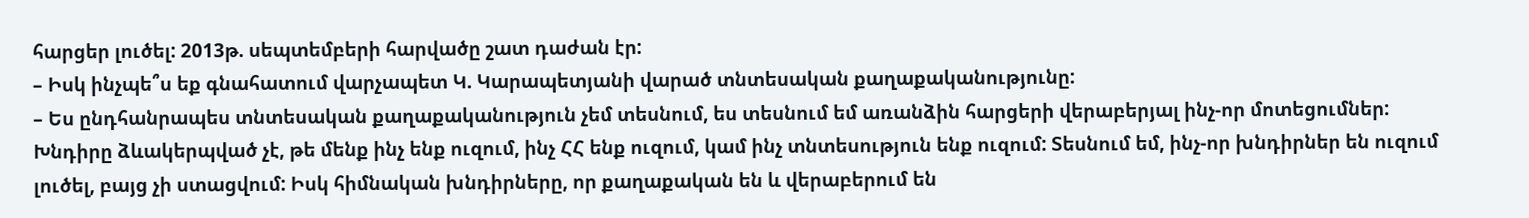հարցեր լուծել: 2013թ. սեպտեմբերի հարվածը շատ դաժան էր:
– Իսկ ինչպե՞ս եք գնահատում վարչապետ Կ. Կարապետյանի վարած տնտեսական քաղաքականությունը:
– Ես ընդհանրապես տնտեսական քաղաքականություն չեմ տեսնում, ես տեսնում եմ առանձին հարցերի վերաբերյալ ինչ-որ մոտեցումներ: Խնդիրը ձևակերպված չէ, թե մենք ինչ ենք ուզում, ինչ ՀՀ ենք ուզում, կամ ինչ տնտեսություն ենք ուզում: Տեսնում եմ, ինչ-որ խնդիրներ են ուզում լուծել, բայց չի ստացվում: Իսկ հիմնական խնդիրները, որ քաղաքական են և վերաբերում են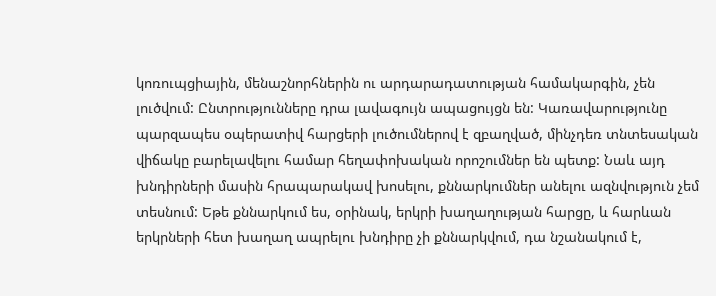կոռուպցիային, մենաշնորհներին ու արդարադատության համակարգին, չեն լուծվում: Ընտրությունները դրա լավագույն ապացույցն են: Կառավարությունը պարզապես օպերատիվ հարցերի լուծումներով է զբաղված, մինչդեռ տնտեսական վիճակը բարելավելու համար հեղափոխական որոշումներ են պետք: Նաև այդ խնդիրների մասին հրապարակավ խոսելու, քննարկումներ անելու ազնվություն չեմ տեսնում: Եթե քննարկում ես, օրինակ, երկրի խաղաղության հարցը, և հարևան երկրների հետ խաղաղ ապրելու խնդիրը չի քննարկվում, դա նշանակում է,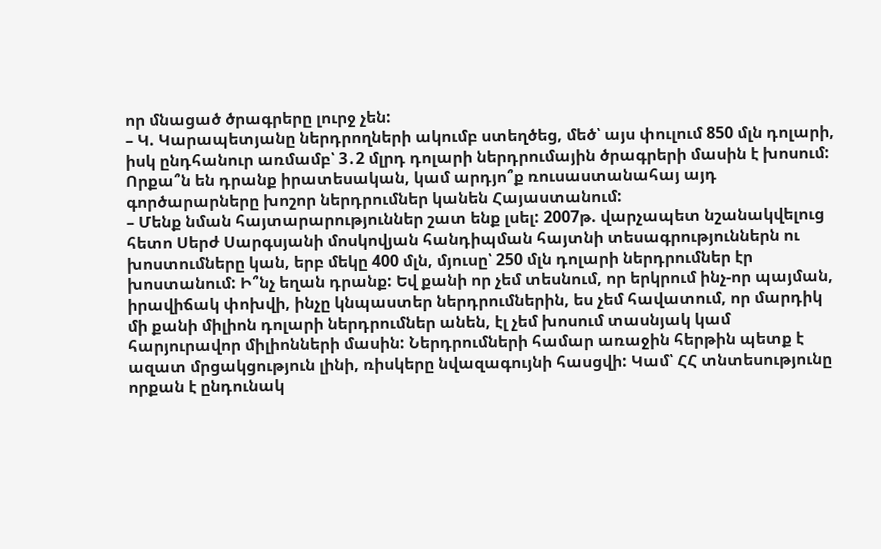որ մնացած ծրագրերը լուրջ չեն:
– Կ. Կարապետյանը ներդրողների ակումբ ստեղծեց, մեծ՝ այս փուլում 850 մլն դոլարի, իսկ ընդհանուր առմամբ՝ 3․2 մլրդ դոլարի ներդրումային ծրագրերի մասին է խոսում: Որքա՞ն են դրանք իրատեսական, կամ արդյո՞ք ռուսաստանահայ այդ գործարարները խոշոր ներդրումներ կանեն Հայաստանում:
– Մենք նման հայտարարություններ շատ ենք լսել: 2007թ. վարչապետ նշանակվելուց հետո Սերժ Սարգսյանի մոսկովյան հանդիպման հայտնի տեսագրություններն ու խոստումները կան, երբ մեկը 400 մլն, մյուսը՝ 250 մլն դոլարի ներդրումներ էր խոստանում: Ի՞նչ եղան դրանք: Եվ քանի որ չեմ տեսնում, որ երկրում ինչ-որ պայման, իրավիճակ փոխվի, ինչը կնպաստեր ներդրումներին, ես չեմ հավատում, որ մարդիկ մի քանի միլիոն դոլարի ներդրումներ անեն, էլ չեմ խոսում տասնյակ կամ հարյուրավոր միլիոնների մասին: Ներդրումների համար առաջին հերթին պետք է ազատ մրցակցություն լինի, ռիսկերը նվազագույնի հասցվի: Կամ՝ ՀՀ տնտեսությունը որքան է ընդունակ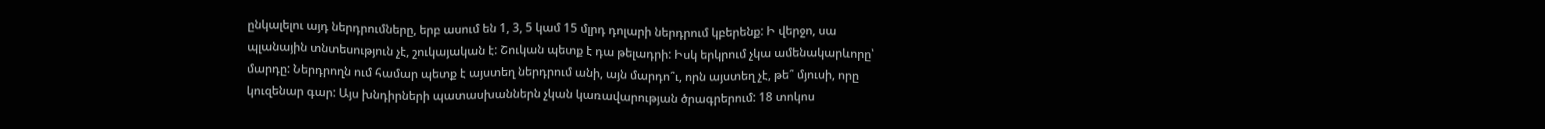ընկալելու այդ ներդրումները, երբ ասում են 1, 3, 5 կամ 15 մլրդ դոլարի ներդրում կբերենք: Ի վերջո, սա պլանային տնտեսություն չէ, շուկայական է: Շուկան պետք է դա թելադրի: Իսկ երկրում չկա ամենակարևորը՝ մարդը: Ներդրողն ում համար պետք է այստեղ ներդրում անի, այն մարդո՞ւ, որն այստեղ չէ, թե՞ մյուսի, որը կուզենար գար: Այս խնդիրների պատասխաններն չկան կառավարության ծրագրերում: 18 տոկոս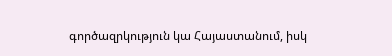գործազրկություն կա Հայաստանում, իսկ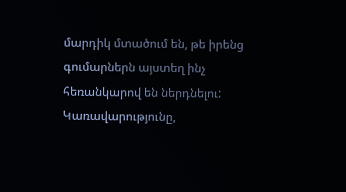մարդիկ մտածում են, թե իրենց գումարներն այստեղ ինչ հեռանկարով են ներդնելու: Կառավարությունը,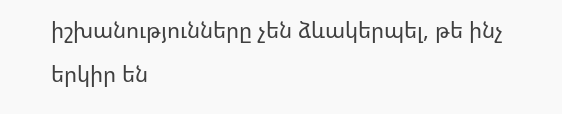իշխանությունները չեն ձևակերպել, թե ինչ երկիր են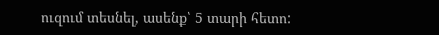ուզում տեսնել, ասենք՝ 5 տարի հետո: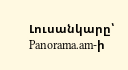Լուսանկարը՝ Panorama.am-ի